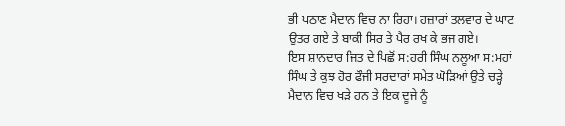ਭੀ ਪਠਾਣ ਮੈਦਾਨ ਵਿਚ ਨਾ ਰਿਹਾ। ਹਜ਼ਾਰਾਂ ਤਲਵਾਰ ਦੇ ਘਾਟ ਉਤਰ ਗਏ ਤੇ ਬਾਕੀ ਸਿਰ ਤੇ ਪੈਰ ਰਖ ਕੇ ਭਜ ਗਏ।
ਇਸ ਸ਼ਾਨਦਾਰ ਜਿਤ ਦੇ ਪਿਛੋਂ ਸ:ਹਰੀ ਸਿੰਘ ਨਲੂਆ ਸ:ਮਹਾਂ ਸਿੰਘ ਤੇ ਕੁਝ ਹੋਰ ਫੌਜੀ ਸਰਦਾਰਾਂ ਸਮੇਤ ਘੋੜਿਆਂ ਉਤੇ ਚੜ੍ਹੇ ਮੈਦਾਨ ਵਿਚ ਖੜੇ ਹਨ ਤੇ ਇਕ ਦੂਜੇ ਨੂੰ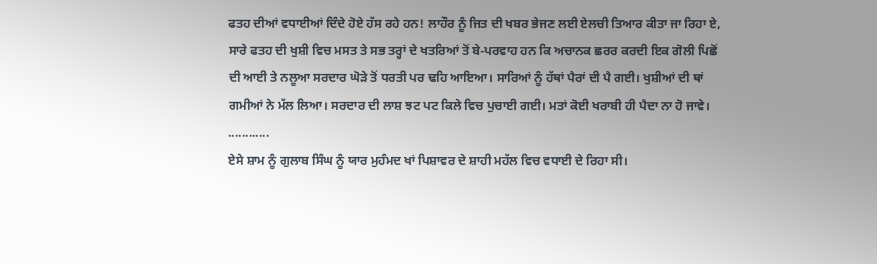ਫਤਹ ਦੀਆਂ ਵਧਾਈਆਂ ਦਿੰਦੇ ਹੋਏ ਹੱਸ ਰਹੇ ਹਨ! ਲਾਹੌਰ ਨੂੰ ਜਿਤ ਦੀ ਖਬਰ ਭੇਜਣ ਲਈ ਏਲਚੀ ਤਿਆਰ ਕੀਤਾ ਜਾ ਰਿਹਾ ਏ, ਸਾਰੇ ਫਤਹ ਦੀ ਖੁਸ਼ੀ ਵਿਚ ਮਸਤ ਤੇ ਸਭ ਤਰ੍ਹਾਂ ਦੇ ਖਤਰਿਆਂ ਤੋਂ ਬੇ-ਪਰਵਾਹ ਹਨ ਕਿ ਅਚਾਨਕ ਛਰਰ ਕਰਦੀ ਇਕ ਗੋਲੀ ਪਿਛੋਂ ਦੀ ਆਈ ਤੇ ਨਲੂਆ ਸਰਦਾਰ ਘੋੜੇ ਤੋਂ ਧਰਤੀ ਪਰ ਢਹਿ ਆਇਆ। ਸਾਰਿਆਂ ਨੂੰ ਹੱਥਾਂ ਪੈਰਾਂ ਦੀ ਪੈ ਗਈ। ਖੁਸ਼ੀਆਂ ਦੀ ਥਾਂ ਗਮੀਆਂ ਨੇ ਮੱਲ ਲਿਆ। ਸਰਦਾਰ ਦੀ ਲਾਸ਼ ਝਟ ਪਟ ਕਿਲੇ ਵਿਚ ਪੁਚਾਈ ਗਈ। ਮਤਾਂ ਕੋਈ ਖਰਾਬੀ ਹੀ ਪੈਦਾ ਨਾ ਹੋ ਜਾਵੇ।
............
ਏਸੇ ਸ਼ਾਮ ਨੂੰ ਗੁਲਾਬ ਸਿੰਘ ਨੂੰ ਯਾਰ ਮੁਹੰਮਦ ਖਾਂ ਪਿਸ਼ਾਵਰ ਦੇ ਸ਼ਾਹੀ ਮਹੱਲ ਵਿਚ ਵਧਾਈ ਦੇ ਰਿਹਾ ਸੀ।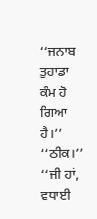‘‘ਜਨਾਬ ਤੁਹਾਡਾ ਕੰਮ ਹੋ ਗਿਆ ਹੈ।’’
‘‘ਠੀਕ।’’
‘‘ਜੀ ਹਾਂ, ਵਧਾਈ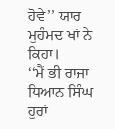ਹੋਵੇ’’ ਯਾਰ ਮੁਹੰਮਦ ਖਾਂ ਨੇ ਕਿਹਾ।
‘‘ਮੈਂ ਭੀ ਰਾਜਾ ਧਿਆਨ ਸਿੰਘ ਹੁਰਾਂ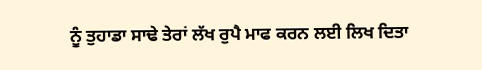ਨੂੰ ਤੁਹਾਡਾ ਸਾਢੇ ਤੇਰਾਂ ਲੱਖ ਰੁਪੈ ਮਾਫ ਕਰਨ ਲਈ ਲਿਖ ਦਿਤਾ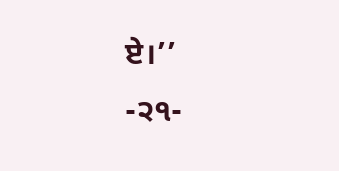ਏ।’’
-੨੧-